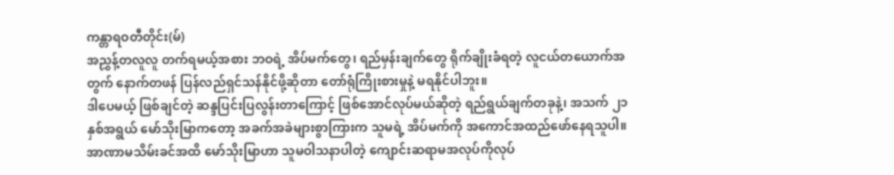ကန္တာရဝတီတိုင်း(မ်)
အညွှန့်တလူလူ တက်ရမယ့်အစား ဘဝရဲ့ အိပ်မက်တွေ၊ ရည်မှန်းချက်တွေ ရိုက်ချိုးခံရတဲ့ လူငယ်တယောက်အတွက် နောက်တဖန် ပြန်လည်ရှင်သန်နိုင်ဖို့ဆိုတာ တော်ရုံကြိုးစားမှုနဲ့ မရနိုင်ပါဘူး။
ဒါပေမယ့် ဖြစ်ချင်တဲ့ ဆန္ဒပြင်းပြလွန်းတာကြောင့် ဖြစ်အောင်လုပ်မယ်ဆိုတဲ့ ရည်ရွယ်ချက်တခုနဲ့၊ အသက် ၂၁ နှစ်အရွယ် မော်သိုးမြာကတော့ အခက်အခဲများစွာကြားက သူမရဲ့ အိပ်မက်ကို အကောင်အထည်ဖော်နေရသူပါ။
အာဏာမသိမ်းခင်အထိ မော်သိုးမြာဟာ သူမဝါသနာပါတဲ့ ကျောင်းဆရာမအလုပ်ကိုလုပ်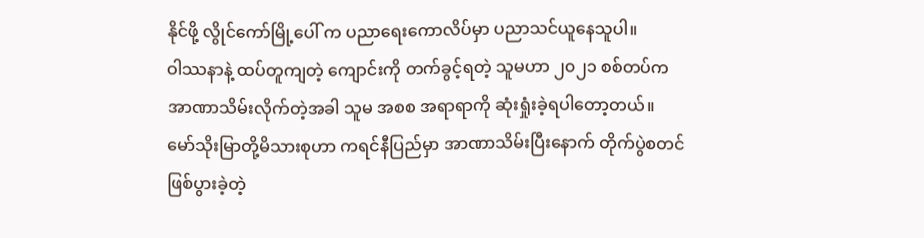နိုင်ဖို့ လွိုင်ကော်မြို့ပေါ် က ပညာရေးကောလိပ်မှာ ပညာသင်ယူနေသူပါ။
ဝါဿနာနဲ့ ထပ်တူကျတဲ့ ကျောင်းကို တက်ခွင့်ရတဲ့ သူမဟာ ၂၀၂၁ စစ်တပ်က အာဏာသိမ်းလိုက်တဲ့အခါ သူမ အစစ အရာရာကို ဆုံးရှုံးခဲ့ရပါတော့တယ်။
မော်သိုးမြာတို့မိသားစုဟာ ကရင်နီပြည်မှာ အာဏာသိမ်းပြီးနောက် တိုက်ပွဲစတင်ဖြစ်ပွားခဲ့တဲ့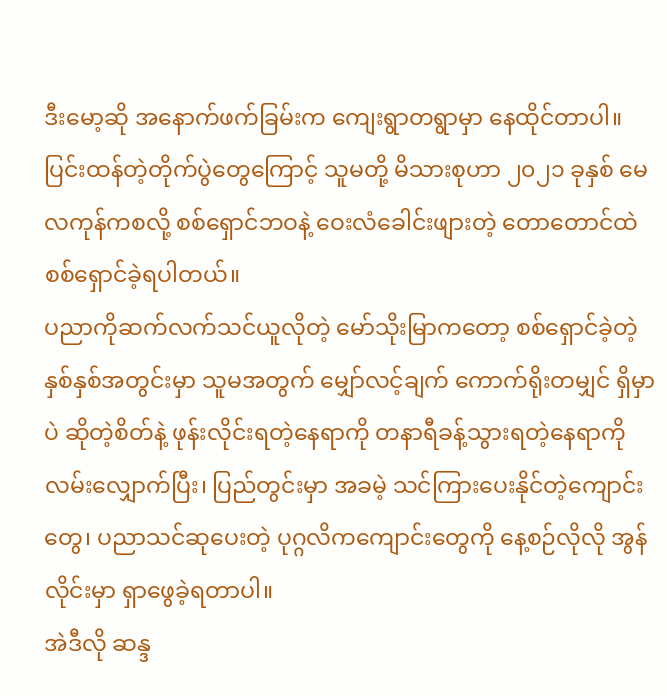ဒီးမော့ဆို အနောက်ဖက်ခြမ်းက ကျေးရွာတရွာမှာ နေထိုင်တာပါ။ ပြင်းထန်တဲ့တိုက်ပွဲတွေကြောင့် သူမတို့ မိသားစုဟာ ၂၀၂၁ ခုနှစ် မေလကုန်ကစလို့ စစ်ရှောင်ဘဝနဲ့ ဝေးလံခေါင်းဖျားတဲ့ တောတောင်ထဲ စစ်ရှောင်ခဲ့ရပါတယ်။
ပညာကိုဆက်လက်သင်ယူလိုတဲ့ မော်သိုးမြာကတော့ စစ်ရှောင်ခဲ့တဲ့ နှစ်နှစ်အတွင်းမှာ သူမအတွက် မျှော်လင့်ချက် ကောက်ရိုးတမျှင် ရှိမှာပဲ ဆိုတဲ့စိတ်နဲ့ ဖုန်းလိုင်းရတဲ့နေရာကို တနာရီခန့်သွားရတဲ့နေရာကို လမ်းလျှောက်ပြီး၊ ပြည်တွင်းမှာ အခမဲ့ သင်ကြားပေးနိုင်တဲ့ကျောင်းတွေ၊ ပညာသင်ဆုပေးတဲ့ ပုဂ္ဂလိကကျောင်းတွေကို နေ့စဉ်လိုလို အွန်လိုင်းမှာ ရှာဖွေခဲ့ရတာပါ။
အဲဒီလို ဆန္ဒ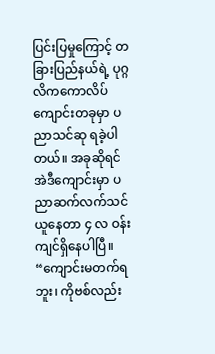ပြင်းပြမှုကြောင့် တခြားပြည်နယ်ရဲ့ ပုဂ္ဂလိကကောလိပ်ကျောင်းတခုမှာ ပညာသင်ဆု ရခဲ့ပါတယ်။ အခုဆိုရင် အဲဒီကျောင်းမှာ ပညာဆက်လက်သင်ယူနေတာ ၄ လ ဝန်းကျင်ရှိနေပါပြီ။
“ကျောင်းမတက်ရဘူး၊ ကိုဗစ်လည်း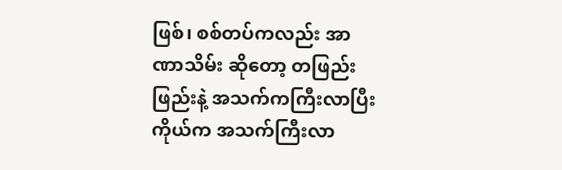ဖြစ်၊ စစ်တပ်ကလည်း အာဏာသိမ်း ဆိုတော့ တဖြည်းဖြည်းနဲ့ အသက်ကကြီးလာပြီး ကိုယ်က အသက်ကြီးလာ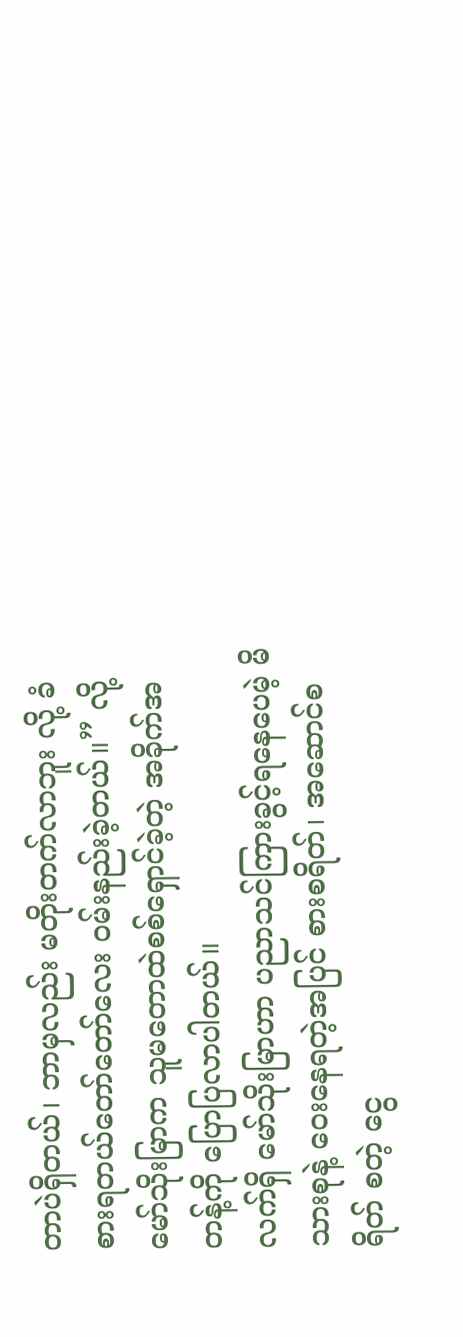တာပဲရှိတယ်၊ ဘာမှလည်း မတိုးတက်လာဘူး လို့ ခံစားရတယ်တော်တော်လေး ဝမ်းနည်းခဲ့တယ်။” လို့ မော်သိုးမြာက သူမတောထဲစစ်ရှောင်ခဲ့တဲ့ အခိုက်အတန့်ကို ပြောပြလာပါတယ်။
လက်ရှိ မော်သိုးမြာဟာ ပညာသင်ကြားခွင့်ရနေပေမဲ့ မိသားစုနဲ့ ဝေးနေရတဲ့အပြင် စားစရိတ်၊ အဆောင်စရိတ် စတဲ့ ငွေ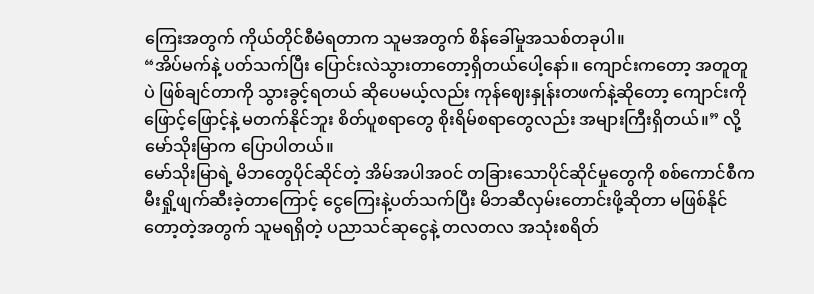ကြေးအတွက် ကိုယ်တိုင်စီမံရတာက သူမအတွက် စိန်ခေါ်မှုအသစ်တခုပါ။
“အိပ်မက်နဲ့ ပတ်သက်ပြီး ပြောင်းလဲသွားတာတော့ရှိတယ်ပေါ့နော်။ ကျောင်းကတော့ အတူတူပဲ ဖြစ်ချင်တာကို သွားခွင့်ရတယ် ဆိုပေမယ့်လည်း ကုန်ဈေးနှုန်းတဖက်နဲ့ဆိုတော့ ကျောင်းကို ဖြောင့်ဖြောင့်နဲ့ မတက်နိုင်ဘူး စိတ်ပူစရာတွေ စိုးရိမ်စရာတွေလည်း အများကြီးရှိတယ်။” လို့ မော်သိုးမြာက ပြောပါတယ်။
မော်သိုးမြာရဲ့ မိဘတွေပိုင်ဆိုင်တဲ့ အိမ်အပါအဝင် တခြားသောပိုင်ဆိုင်မှုတွေကို စစ်ကောင်စီက မီးရှို့ဖျက်ဆီးခဲ့တာကြောင့် ငွေကြေးနဲ့ပတ်သက်ပြီး မိဘဆီလှမ်းတောင်းဖို့ဆိုတာ မဖြစ်နိုင်တော့တဲ့အတွက် သူမရရှိတဲ့ ပညာသင်ဆုငွေနဲ့ တလတလ အသုံးစရိတ်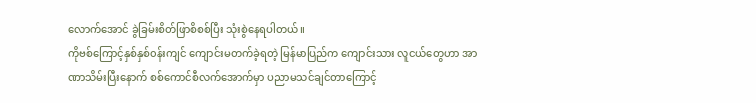လောက်အောင် ခွဲခြမ်းစိတ်ဖြာစိစစ်ပြီး သုံးစွဲနေရပါတယ်။
ကိုဗစ်ကြောင့်နှစ်နှစ်၀န်းကျင် ကျောင်းမတက်ခဲ့ရတဲ့ မြန်မာပြည်က ကျောင်းသား လူငယ်တွေဟာ အာဏာသိမ်းပြီးနောက် စစ်ကောင်စီလက်အောက်မှာ ပညာမသင်ချင်တာကြောင့်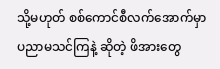သို့မဟုတ် စစ်ကောင်စီလက်အောက်မှာ ပညာမသင်ကြနဲ့ ဆိုတဲ့ ဖိအားတွေ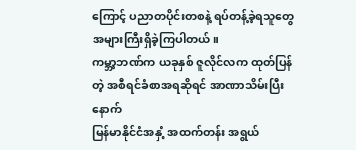ကြောင့် ပညာတပိုင်းတစနဲ့ ရပ်တန့်ခဲ့ရသူတွေအများကြီးရှိခဲ့ကြပါတယ်။
ကမ္ဘာ့ဘဏ်က ယခုနှစ် ဇူလိုင်လက ထုတ်ပြန်တဲ့ အစီရင်ခံစာအရဆိုရင် အာဏာသိမ်းပြီးနောက်
မြန်မာနိုင်ငံအနှံ့ အထက်တန်း အရွယ်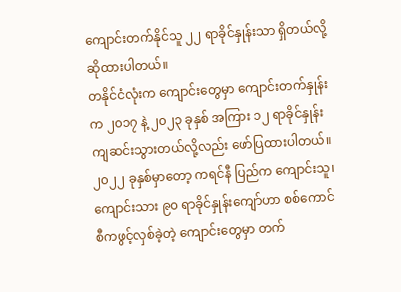ကျောင်းတက်နိုင်သူ ၂၂ ရာခိုင်နှုန်းသာ ရှိတယ်လို့ ဆိုထားပါတယ်။
တနိုင်ငံလုံးက ကျောင်းတွေမှာ ကျောင်းတက်နှုန်းက ၂၀၁၇ နဲ့ ၂၀၂၃ ခုနှစ် အကြား ၁၂ ရာခိုင်နှုန်း ကျဆင်းသွားတယ်လို့လည်း ဖော်ပြထားပါတယ်။
၂၀၂၂ ခုနှစ်မှာတော့ ကရင်နီ ပြည်က ကျောင်းသူ၊ ကျောင်းသား ၉၀ ရာခိုင်နှုန်းကျော်ဟာ စစ်ကောင်စီကဖွင့်လှစ်ခဲ့တဲ့ ကျောင်းတွေမှာ တက်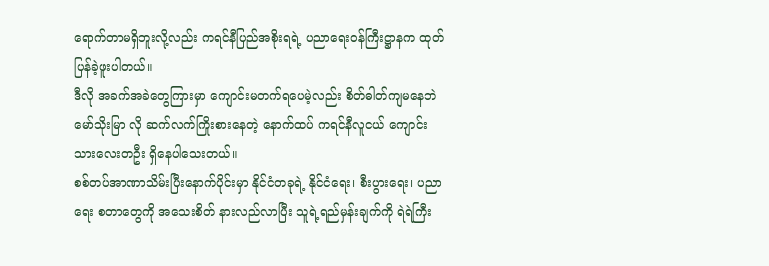ရောက်တာမရှိဘူးလို့လည်း ကရင်နီပြည်အစိုးရရဲ့ ပညာရေးဝန်ကြီးဋ္ဌာနက ထုတ်ပြန်ခဲ့ဖူးပါတယ်။
ဒီလို အခက်အခဲတွေကြားမှာ ကျောင်းမတက်ရပေမဲ့လည်း စိတ်ဓါတ်ကျမနေဘဲ မော်သိုးမြာ လို ဆက်လက်ကြိုးစားနေတဲ့ နောက်ထပ် ကရင်နီလူငယ် ကျောင်းသားလေးတဦး ရှိနေပါသေးတယ်။
စစ်တပ်အာဏာသိမ်းပြီးနောက်ပိုင်းမှာ နိုင်ငံတခုရဲ့ နိုင်ငံရေး၊ စီးပွားရေး၊ ပညာရေး စတာတွေကို အသေးစိတ် နားလည်လာပြီး သူရဲ့ရည်မှန်းချက်ကို ရဲရဲကြီး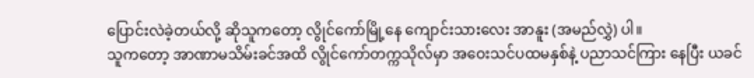ပြောင်းလဲခဲ့တယ်လို့ ဆိုသူကတော့ လွိုင်ကော်မြို့နေ ကျောင်းသားလေး အာနူး (အမည်လွှဲ) ပါ။
သူကတော့ အာဏာမသိမ်းခင်အထိ လွိုင်ကော်တက္ကသိုလ်မှာ အဝေးသင်ပထမနှစ်နဲ့ ပညာသင်ကြား နေပြီး ယခင်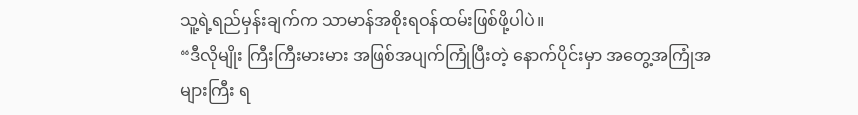သူ့ရဲ့ရည်မှန်းချက်က သာမာန်အစိုးရဝန်ထမ်းဖြစ်ဖို့ပါပဲ။
“ဒီလိုမျိုး ကြီးကြီးမားမား အဖြစ်အပျက်ကြုံပြီးတဲ့ နောက်ပိုင်းမှာ အတွေ့အကြုံအများကြီး ရ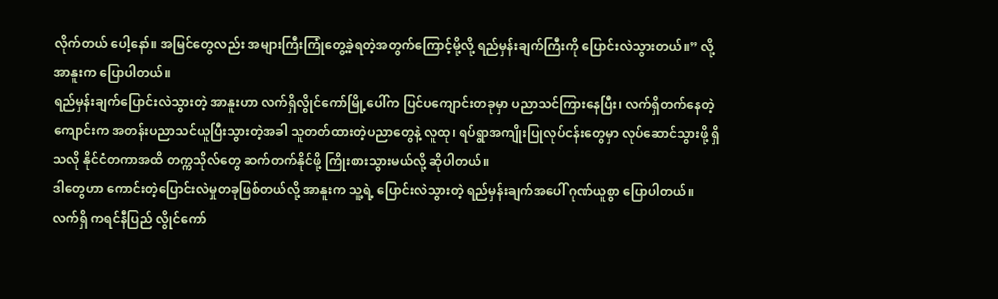လိုက်တယ် ပေါ့နော်။ အမြင်တွေလည်း အများကြီးကြုံတွေ့ခဲ့ရတဲ့အတွက်ကြောင့်မို့လို့ ရည်မှန်းချက်ကြီးကို ပြောင်းလဲသွားတယ်။” လို့ အာနူးက ပြောပါတယ်။
ရည်မှန်းချက်ပြောင်းလဲသွားတဲ့ အာနူးဟာ လက်ရှိလွိုင်ကော်မြို့ပေါ်က ပြင်ပကျောင်းတခုမှာ ပညာသင်ကြားနေပြီး၊ လက်ရှိတက်နေတဲ့ကျောင်းက အတန်းပညာသင်ယူပြီးသွားတဲ့အခါ သူတတ်ထားတဲ့ပညာတွေနဲ့ လူထု၊ ရပ်ရွာအကျိုးပြုလုပ်ငန်းတွေမှာ လုပ်ဆောင်သွားဖို့ ရှိသလို နိုင်ငံတကာအထိ တက္ကသိုလ်တွေ ဆက်တက်နိုင်ဖို့ ကြိုးစားသွားမယ်လို့ ဆိုပါတယ်။
ဒါတွေဟာ ကောင်းတဲ့ပြောင်းလဲမှုတခုဖြစ်တယ်လို့ အာနူးက သူ့ရဲ့ ပြောင်းလဲသွားတဲ့ ရည်မှန်းချက်အပေါ် ဂုဏ်ယူစွာ ပြောပါတယ်။
လက်ရှိ ကရင်နီပြည် လွိုင်ကော်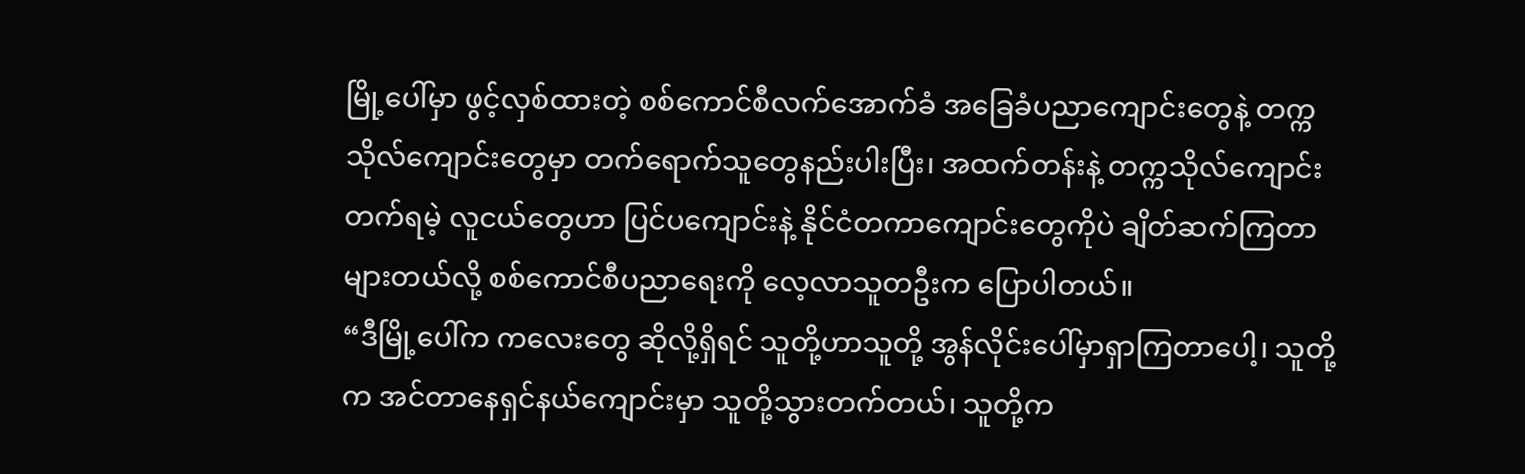မြို့ပေါ်မှာ ဖွင့်လှစ်ထားတဲ့ စစ်ကောင်စီလက်အောက်ခံ အခြေခံပညာကျောင်းတွေနဲ့ တက္ကသိုလ်ကျောင်းတွေမှာ တက်ရောက်သူတွေနည်းပါးပြီး၊ အထက်တန်းနဲ့ တက္ကသိုလ်ကျောင်းတက်ရမဲ့ လူငယ်တွေဟာ ပြင်ပကျောင်းနဲ့ နိုင်ငံတကာကျောင်းတွေကိုပဲ ချိတ်ဆက်ကြတာများတယ်လို့ စစ်ကောင်စီပညာရေးကို လေ့လာသူတဦးက ပြောပါတယ်။
“ဒီမြို့ပေါ်က ကလေးတွေ ဆိုလို့ရှိရင် သူတို့ဟာသူတို့ အွန်လိုင်းပေါ်မှာရှာကြတာပေါ့၊ သူတို့က အင်တာနေရှင်နယ်ကျောင်းမှာ သူတို့သွားတက်တယ်၊ သူတို့က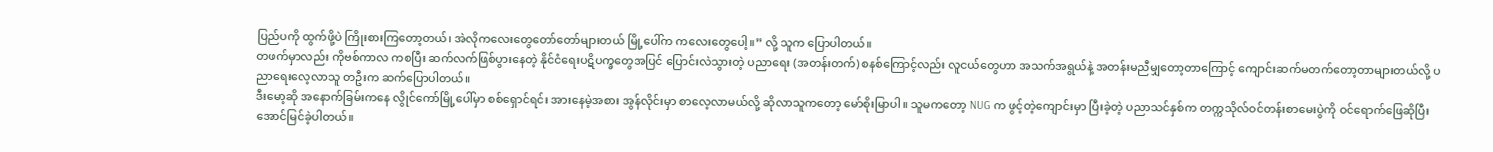ပြည်ပကို ထွက်ဖို့ပဲ ကြိုးစားကြတော့တယ်၊ အဲလိုကလေးတွေတော်တော်များတယ် မြို့ပေါ်က ကလေးတွေပေါ့။” လို့ သူက ပြောပါတယ်။
တဖက်မှာလည်း ကိုဗစ်ကာလ ကစပြီး ဆက်လက်ဖြစ်ပွားနေတဲ့ နိုင်ငံရေးပဋိပက္ခတွေအပြင် ပြောင်းလဲသွားတဲ့ ပညာရေး (အတန်းတက်) စနစ်ကြောင့်လည်း လူငယ်တွေဟာ အသက်အရွယ်နဲ့ အတန်းမညီမျှတော့တာကြောင့် ကျောင်းဆက်မတက်တော့တာများတယ်လို့ ပညာရေးလေ့လာသူ တဦးက ဆက်ပြောပါတယ်။
ဒီးမော့ဆို အနောက်ခြမ်းကနေ လွိုင်ကော်မြို့ပေါ်မှာ စစ်ရှောင်ရင်း အားနေမဲ့အစား အွန်လိုင်းမှာ စာလေ့လာမယ်လို့ ဆိုလာသူကတော့ မော်စိုးမြာပါ။ သူမကတော့ NUG က ဖွင့်တဲ့ကျောင်းမှာ ပြီးခဲ့တဲ့ ပညာသင်နှစ်က တက္ကသိုလ်ဝင်တန်းစာမေးပွဲကို ဝင်ရောက်ဖြေဆိုပြီး အောင်မြင်ခဲ့ပါတယ်။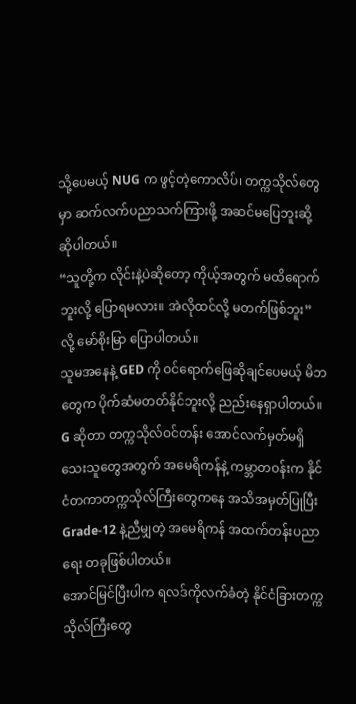သို့ပေမယ့် NUG က ဖွင့်တဲ့ကောလိပ်၊ တက္ကသိုလ်တွေမှာ ဆက်လက်ပညာသက်ကြားဖို့ အဆင်မပြေဘူးဆို့ ဆိုပါတယ်။
“သူတို့က လိုင်းနဲ့ပဲဆိုတော့ ကိုယ့်အတွက် မထိရောက်ဘူးလို့ ပြောရမလား။ အဲလိုထင်လို့ မတက်ဖြစ်ဘူး” လို့ မော်စိုးမြာ ပြောပါတယ်။
သူမအနေနဲ့ GED ကို ဝင်ရောက်ဖြေဆိုချင်ပေမယ့် မိဘတွေက ပိုက်ဆံမတတ်နိုင်ဘူးလို့ ညည်းနေရှာပါတယ်။
G ဆိုတာ တက္ကသိုလ်ဝင်တန်း အောင်လက်မှတ်မရှိသေးသူတွေအတွက် အမေရိကန်နဲ့ ကမ္ဘာတဝန်းက နိုင်ငံတကာတက္ကသိုလ်ကြီးတွေကနေ အသိအမှတ်ပြုပြီး Grade-12 နဲ့ညီမျှတဲ့ အမေရိကန် အထက်တန်းပညာရေး တခုဖြစ်ပါတယ်။
အောင်မြင်ပြီးပါက ရလဒ်ကိုလက်ခံတဲ့ နိုင်ငံခြားတက္ကသိုလ်ကြီးတွေ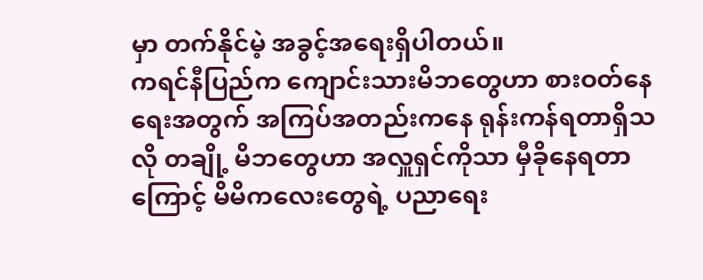မှာ တက်နိုင်မဲ့ အခွင့်အရေးရှိပါတယ်။
ကရင်နီပြည်က ကျောင်းသားမိဘတွေဟာ စားဝတ်နေရေးအတွက် အကြပ်အတည်းကနေ ရုန်းကန်ရတာရှိသလို တချို့ မိဘတွေဟာ အလှူရှင်ကိုသာ မှီခိုနေရတာကြောင့် မိမိကလေးတွေရဲ့ ပညာရေး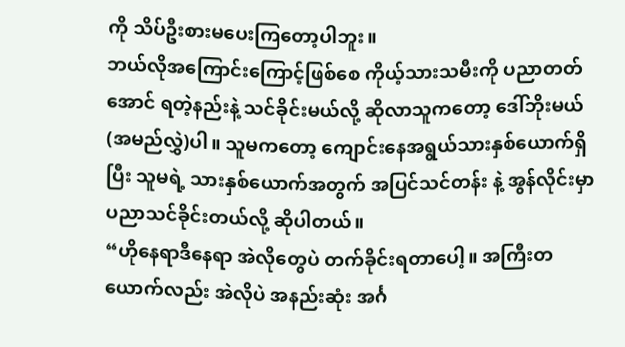ကို သိပ်ဦးစားမပေးကြတော့ပါဘူး။
ဘယ်လိုအကြောင်းကြောင့်ဖြစ်စေ ကိုယ့်သားသမီးကို ပညာတတ်အောင် ရတဲ့နည်းနဲ့ သင်ခိုင်းမယ်လို့ ဆိုလာသူကတော့ ဒေါ်ဘိုးမယ်(အမည်လွှဲ)ပါ။ သူမကတော့ ကျောင်းနေအရွယ်သားနှစ်ယောက်ရှိပြီး သူမရဲ့ သားနှစ်ယောက်အတွက် အပြင်သင်တန်း နဲ့ အွန်လိုင်းမှာ ပညာသင်ခိုင်းတယ်လို့ ဆိုပါတယ်။
“ဟိုနေရာဒီနေရာ အဲလိုတွေပဲ တက်ခိုင်းရတာပေါ့။ အကြီးတယောက်လည်း အဲလိုပဲ အနည်းဆုံး အင်္ဂ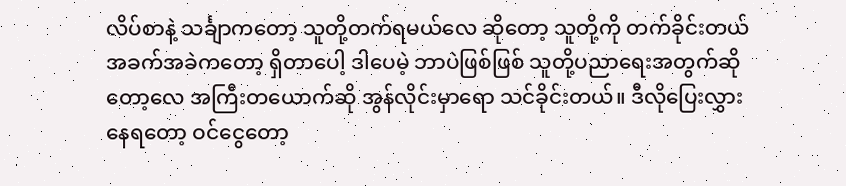လိပ်စာနဲ့ သင်္ချာကတော့ သူတို့တက်ရမယ်လေ ဆိုတော့ သူတို့ကို တက်ခိုင်းတယ် အခက်အခဲကတော့ ရှိတာပေါ့ ဒါပေမဲ့ ဘာပဲဖြစ်ဖြစ် သူတို့ပညာရေးအတွက်ဆိုတော့လေ အကြီးတယောက်ဆို အွန်လိုင်းမှာရော သင်ခိုင်းတယ်။ ဒီလိုပြေးလွှားနေရတော့ ဝင်ငွေတော့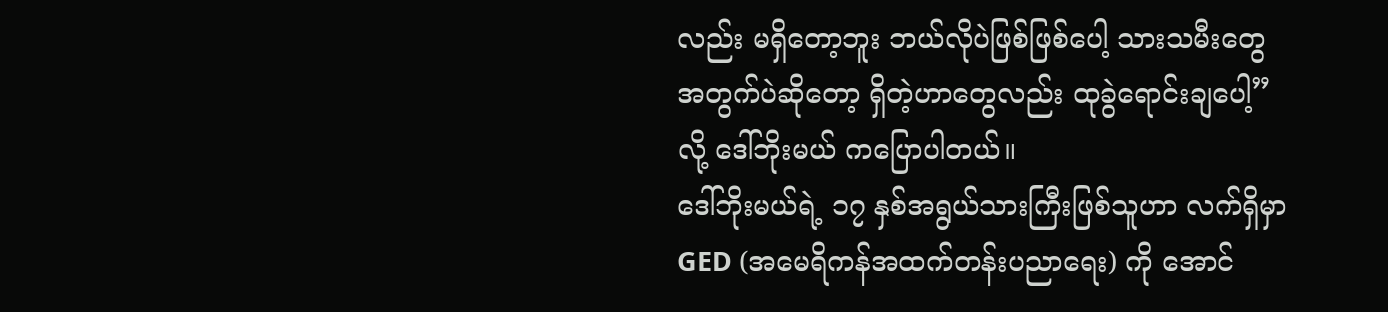လည်း မရှိတော့ဘူး ဘယ်လိုပဲဖြစ်ဖြစ်ပေါ့ သားသမီးတွေ အတွက်ပဲဆိုတော့ ရှိတဲ့ဟာတွေလည်း ထုခွဲရောင်းချပေါ့” လို့ ဒေါ်ဘိုးမယ် ကပြောပါတယ်။
ဒေါ်ဘိုးမယ်ရဲ့ ၁၇ နှစ်အရွယ်သားကြီးဖြစ်သူဟာ လက်ရှိမှာ GED (အမေရိကန်အထက်တန်းပညာရေး) ကို အောင်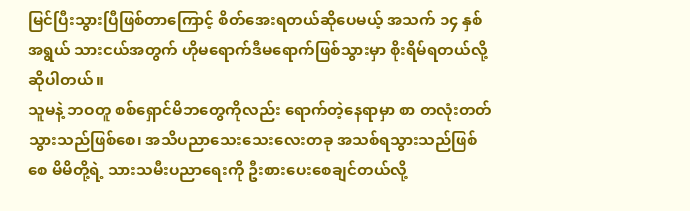မြင်ပြီးသွားပြီဖြစ်တာကြောင့် စိတ်အေးရတယ်ဆိုပေမယ့် အသက် ၁၄ နှစ်အရွယ် သားငယ်အတွက် ဟိုမရောက်ဒီမရောက်ဖြစ်သွားမှာ စိုးရိမ်ရတယ်လို့ ဆိုပါတယ်။
သူမနဲ့ ဘဝတူ စစ်ရှောင်မိဘတွေကိုလည်း ရောက်တဲ့နေရာမှာ စာ တလုံးတတ်သွားသည်ဖြစ်စေ၊ အသိပညာသေးသေးလေးတခု အသစ်ရသွားသည်ဖြစ်စေ မိမိတို့ရဲ့ သားသမီးပညာရေးကို ဦးစားပေးစေချင်တယ်လို့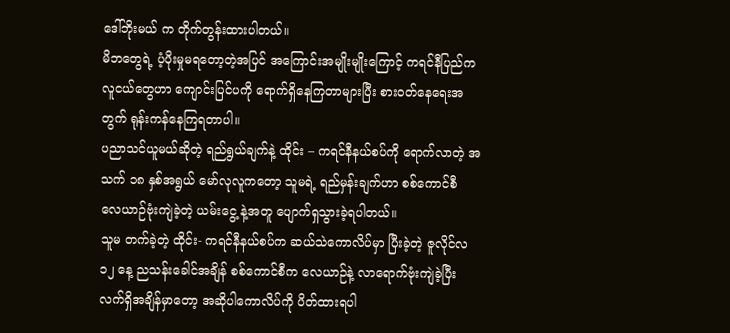ဒေါ်ဘိုးမယ် က တိုက်တွန်းထားပါတယ်။
မိဘတွေရဲ့ ပံ့ပိုးမှုမရတော့တဲ့အပြင် အကြောင်းအမျိုးမျိုးကြောင့် ကရင်နီပြည်က လူငယ်တွေဟာ ကျောင်းပြင်ပကို ရောက်ရှိနေကြတာများပြီး စားဝတ်နေရေးအတွက် ရုန်းကန်နေကြရတာပါ။
ပညာသင်ယူမယ်ဆိုတဲ့ ရည်ရွယ်ချက်နဲ့ ထိုင်း – ကရင်နီနယ်စပ်ကို ရောက်လာတဲ့ အသက် ၁၈ နှစ်အရွယ် မော်လုလူကတော့ သူမရဲ့ ရည်မှန်းချက်ဟာ စစ်ကောင်စီ လေယာဉ်ဗုံးကျဲခဲ့တဲ့ ယမ်းငွေ့ နဲ့အတူ ပျောက်ရှသွားခဲ့ရပါတယ်။
သူမ တက်ခဲ့တဲ့ ထိုင်း- ကရင်နီနယ်စပ်က ဆယ်သဲကောလိပ်မှာ ပြီးခဲ့တဲ့ ဇူလိုင်လ ၁၂ နေ့ ညသန်းခေါင်အချိန် စစ်ကောင်စီက လေယာဉ်နဲ့ လာရောက်ဗုံးကျဲခဲ့ပြီး လက်ရှိအချိန်မှာတော့ အဆိုပါကောလိပ်ကို ပိတ်ထားရပါ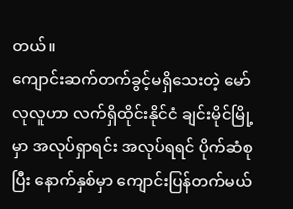တယ်။
ကျောင်းဆက်တက်ခွင့်မရှိသေးတဲ့ မော်လုလူဟာ လက်ရှိထိုင်းနိုင်ငံ ချင်းမိုင်မြို့မှာ အလုပ်ရှာရင်း အလုပ်ရရင် ပိုက်ဆံစုပြီး နောက်နှစ်မှာ ကျောင်းပြန်တက်မယ်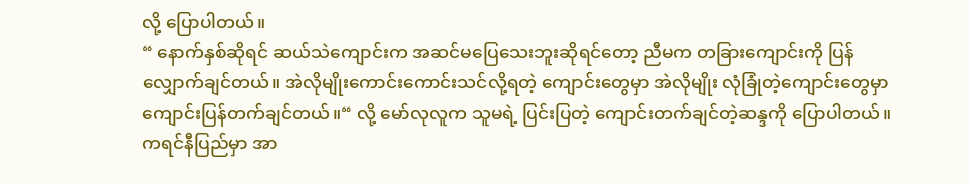လို့ ပြောပါတယ်။
“ နောက်နှစ်ဆိုရင် ဆယ်သဲကျောင်းက အဆင်မပြေသေးဘူးဆိုရင်တော့ ညီမက တခြားကျောင်းကို ပြန်လျှောက်ချင်တယ်။ အဲလိုမျိုးကောင်းကောင်းသင်လို့ရတဲ့ ကျောင်းတွေမှာ အဲလိုမျိုး လုံခြုံတဲ့ကျောင်းတွေမှာ ကျောင်းပြန်တက်ချင်တယ်။“ လို့ မော်လုလူက သူမရဲ့ ပြင်းပြတဲ့ ကျောင်းတက်ချင်တဲ့ဆန္ဒကို ပြောပါတယ်။
ကရင်နီပြည်မှာ အာ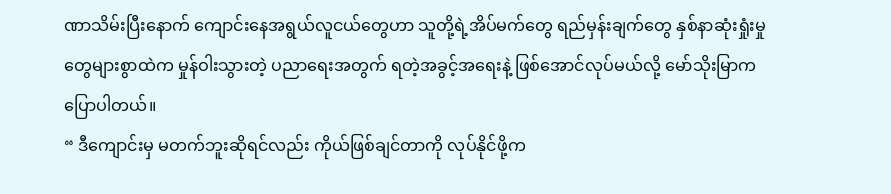ဏာသိမ်းပြီးနောက် ကျောင်းနေအရွယ်လူငယ်တွေဟာ သူတို့ရဲ့အိပ်မက်တွေ ရည်မှန်းချက်တွေ နှစ်နာဆုံးရှုံးမှုတွေများစွာထဲက မှုန်ဝါးသွားတဲ့ ပညာရေးအတွက် ရတဲ့အခွင့်အရေးနဲ့ ဖြစ်အောင်လုပ်မယ်လို့ မော်သိုးမြာက ပြောပါတယ်။
“ ဒီကျောင်းမှ မတက်ဘူးဆိုရင်လည်း ကိုယ်ဖြစ်ချင်တာကို လုပ်နိုင်ဖို့က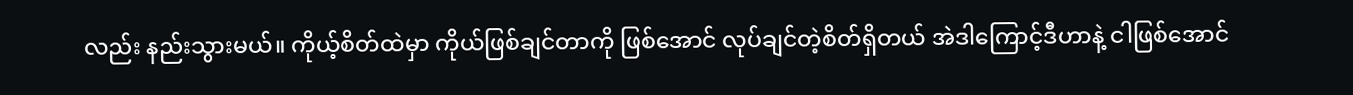လည်း နည်းသွားမယ်။ ကိုယ့်စိတ်ထဲမှာ ကိုယ်ဖြစ်ချင်တာကို ဖြစ်အောင် လုပ်ချင်တဲ့စိတ်ရှိတယ် အဲဒါကြောင့်ဒီဟာနဲ့ ငါဖြစ်အောင်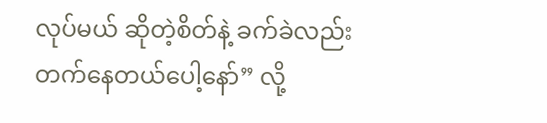လုပ်မယ် ဆိုတဲ့စိတ်နဲ့ ခက်ခဲလည်းတက်နေတယ်ပေါ့နော်” လို့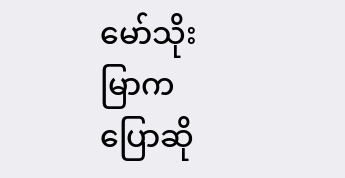မော်သိုးမြာက ပြောဆို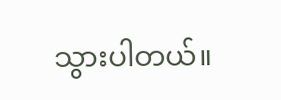သွားပါတယ်။